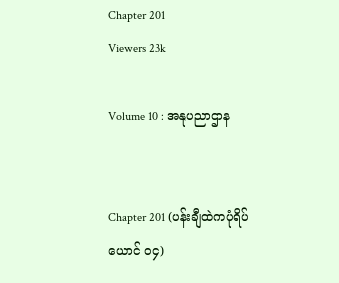Chapter 201
Viewers 23k

Volume 10 : အနုပညာဌာန


Chapter 201 (ပန်းချီထဲကပုံရိပ်ယောင် ၀၄)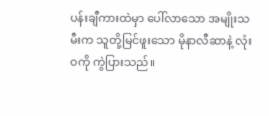ပန်းချီကားထဲမှာ ပေါ်လာသော အမျိုးသမီးက သူတို့မြင်ဖူးသော မိုနာလီဆာနဲ့ လုံးဝကို ကွဲပြားသည်။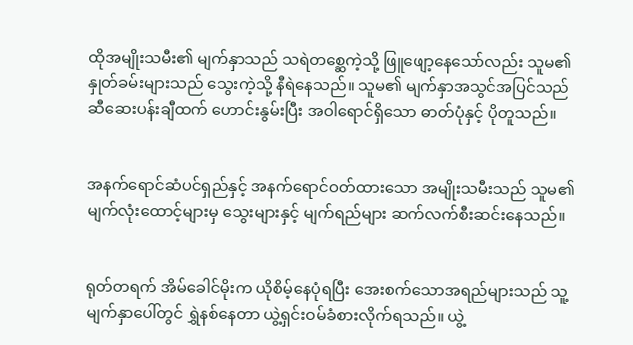ထိုအမျိုးသမီး၏ မျက်နှာသည် သရဲတစ္ဆေကဲ့သို့ ဖြူဖျော့နေသော်လည်း သူမ၏ နှုတ်ခမ်းများသည် သွေးကဲ့သို့ နီရဲနေသည်။ သူမ၏ မျက်နှာအသွင်အပြင်သည် ဆီဆေးပန်းချီထက် ဟောင်းနွမ်းပြီး အဝါရောင်ရှိသော ဓာတ်ပုံနှင့် ပိုတူသည်။


အနက်ရောင်ဆံပင်ရှည်နှင့် အနက်ရောင်ဝတ်ထားသော အမျိုးသမီးသည် သူမ၏မျက်လုံးထောင့်များမှ သွေးများနှင့် မျက်ရည်များ ဆက်လက်စီးဆင်းနေသည်။


ရုတ်တရက် အိမ်ခေါင်မိုးက ယိုစိမ့်နေပုံရပြီး အေးစက်သောအရည်များသည် သူ့မျက်နှာပေါ်တွင် ရွှဲနစ်နေတာ ယွဲ့ရှင်းဝမ်ခံစားလိုက်ရသည်။ ယွဲ့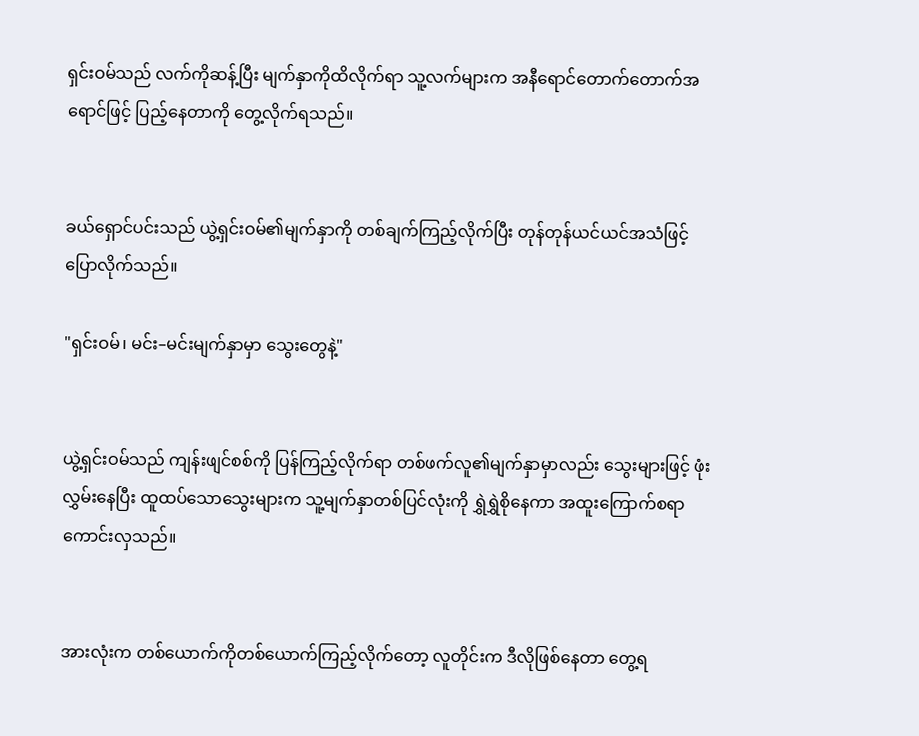ရှင်းဝမ်သည် လက်ကိုဆန့်ပြီး မျက်နှာကိုထိလိုက်ရာ သူ့လက်များက အနီရောင်တောက်တောက်အရောင်ဖြင့် ပြည့်နေတာကို တွေ့လိုက်ရသည်။


ခယ်ရှောင်ပင်းသည် ယွဲ့ရှင်းဝမ်၏မျက်နှာကို တစ်ချက်ကြည့်လိုက်ပြီး တုန်တုန်ယင်ယင်အသံဖြင့် ပြောလိုက်သည်။

"ရှင်းဝမ်၊ မင်း–မင်းမျက်နှာမှာ သွေးတွေနဲ့"


ယွဲ့ရှင်းဝမ်သည် ကျန်းဖျင်စစ်ကို ပြန်ကြည့်လိုက်ရာ တစ်ဖက်လူ၏မျက်နှာမှာလည်း သွေးများဖြင့် ဖုံးလွှမ်းနေပြီး ထူထပ်သောသွေးများက သူ့မျက်နှာတစ်ပြင်လုံးကို ရွှဲရွှဲစိုနေကာ အထူးကြောက်စရာကောင်းလှသည်။


အားလုံးက တစ်ယောက်ကိုတစ်ယောက်ကြည့်လိုက်တော့ လူတိုင်းက ဒီလိုဖြစ်နေတာ တွေ့ရ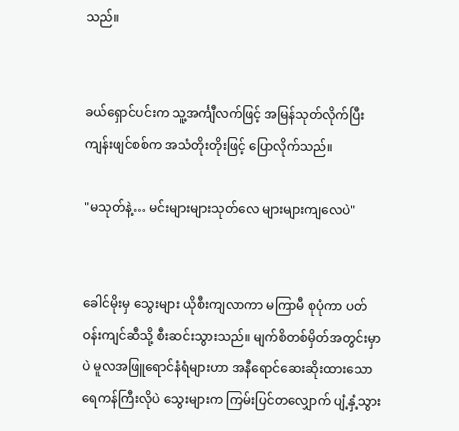သည်။


ခယ်ရှောင်ပင်းက သူ့အင်္ကျီလက်ဖြင့် အမြန်သုတ်လိုက်ပြီး ကျန်းဖျင်စစ်က အသံတိုးတိုးဖြင့် ပြောလိုက်သည်။

"မသုတ်နဲ့… မင်းများများသုတ်လေ များများကျလေပဲ"


ခေါင်မိုးမှ သွေးများ ယိုစီးကျလာကာ မကြာမီ စုပုံကာ ပတ်ဝန်းကျင်ဆီသို့ စီးဆင်းသွားသည်။ မျက်စိတစ်မှိတ်အတွင်းမှာပဲ မူလအဖြူရောင်နံရံများဟာ အနီရောင်ဆေးဆိုးထားသော ရေကန်ကြီးလိုပဲ သွေးများက ကြမ်းပြင်တလျှောက် ပျံ့နှံ့သွား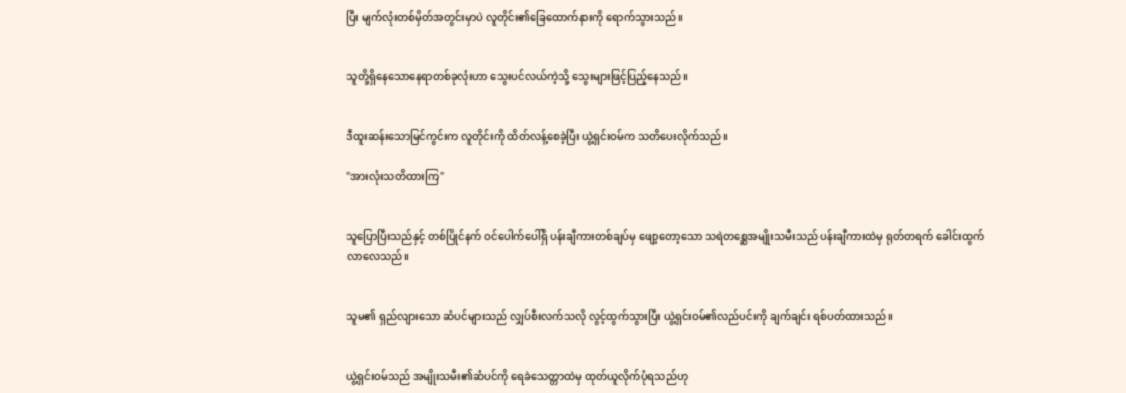ပြီး မျက်လုံးတစ်မှိတ်အတွင်းမှာပဲ လူတိုင်း၏ခြေထောက်နားကို ရောက်သွားသည်။


သူတို့ရှိနေသောနေရာတစ်ခုလုံးဟာ သွေးပင်လယ်ကဲ့သို့ သွေးများဖြင့်ပြည့်နေသည်။


ဒီထူးဆန်းသောမြင်ကွင်းက လူတိုင်းကို ထိတ်လန့်စေခဲ့ပြီး ယွဲ့ရှင်းဝမ်က သတိပေးလိုက်သည်။

"အားလုံးသတိထားကြ"


သူပြောပြီးသည်နှင့် တစ်ပြိုင်နက် ဝင်ပေါက်ပေါ်ရှိ ပန်းချီကားတစ်ချပ်မှ ဖျော့တော့သော သရဲတစ္ဆေအမျိုးသမီးသည် ပန်းချီကားထဲမှ ရုတ်တရက် ခေါင်းထွက်လာလေသည်။


သူမ၏ ရှည်လျားသော ဆံပင်များသည် လျှပ်စီးလက်သလို လွင့်ထွက်သွားပြီး ယွဲ့ရှင်းဝမ်၏လည်ပင်းကို ချက်ချင်း ရစ်ပတ်ထားသည်။


ယွဲ့ရှင်းဝမ်သည် အမျိုးသမီး၏ဆံပင်ကို ရေခဲသေတ္တာထဲမှ ထုတ်ယူလိုက်ပုံရသည်ဟု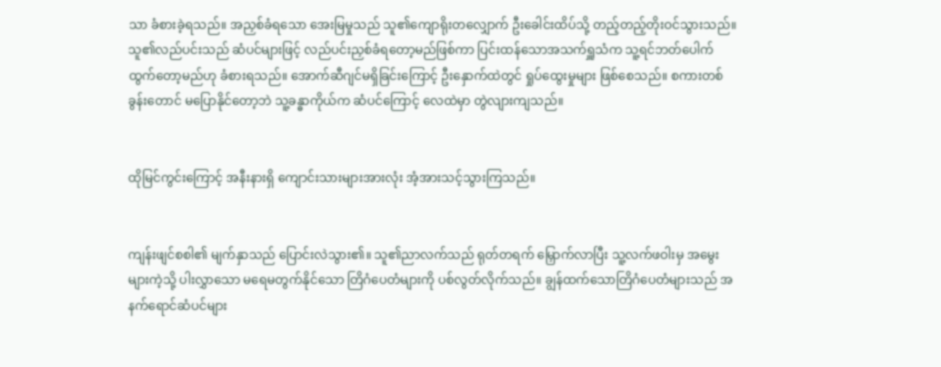သာ ခံစားခဲ့ရသည်။ အညှစ်ခံရသော အေးမြမှုသည် သူ၏ကျောရိုးတလျှောက် ဦးခေါင်းထိပ်သို့ တည့်တည့်တိုးဝင်သွားသည်။ သူ၏လည်ပင်းသည် ဆံပင်များဖြင့် လည်ပင်းညှစ်ခံရတော့မည်ဖြစ်ကာ ပြင်းထန်သောအသက်ရှူသံက သူ့ရင်ဘတ်ပေါက်ထွက်တော့မည်ဟု ခံစားရသည်။ အောက်ဆီဂျင်မရှိခြင်းကြောင့် ဦးနှောက်ထဲတွင် ရှုပ်ထွေးမှုများ ဖြစ်စေသည်။ စကားတစ်ခွန်းတောင် မပြောနိုင်တော့ဘဲ သူ့ခန္ဓာကိုယ်က ဆံပင်ကြောင့် လေထဲမှာ တွဲလျားကျသည်။


ထိုမြင်ကွင်းကြောင့် အနီးနားရှိ ကျောင်းသားများအားလုံး အံ့အားသင့်သွားကြသည်။


ကျန်းဖျင်စစါ၏ မျက်နှာသည် ပြောင်းလဲသွား၏။ သူ၏ညာလက်သည် ရုတ်တရက် မြှောက်လာပြီး သူ့လက်ဖဝါးမှ အမွေးများကဲ့သို့ ပါးလွှာသော မရေမတွက်နိုင်သော တြိဂံပေတံများကို ပစ်လွတ်လိုက်သည်။ ချွန်ထက်သောတြိဂံပေတံများသည် အနက်ရောင်ဆံပင်များ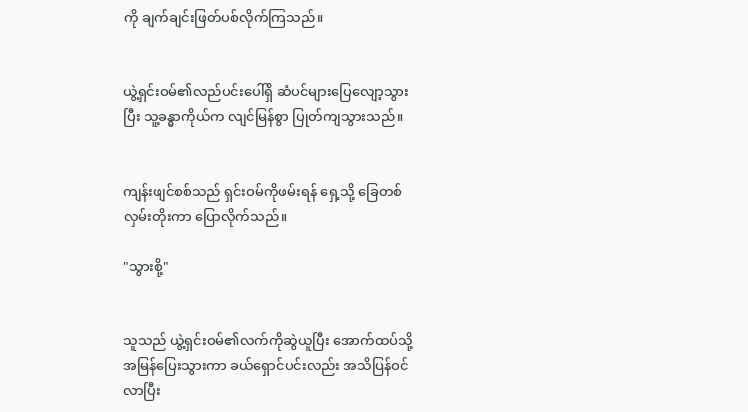ကို ချက်ချင်းဖြတ်ပစ်လိုက်ကြသည်။


ယွဲ့ရှင်းဝမ်၏လည်ပင်းပေါ်ရှိ ဆံပင်များပြေလျော့သွားပြီး သူ့ခန္ဓာကိုယ်က လျင်မြန်စွာ ပြုတ်ကျသွားသည်။


ကျန်းဖျင်စစ်သည် ရှင်းဝမ်ကိုဖမ်းရန် ရှေ့သို့ ခြေတစ်လှမ်းတိုးကာ ပြောလိုက်သည်။

"သွားစို့"


သူသည် ယွဲ့ရှင်းဝမ်၏လက်ကိုဆွဲယူပြီး အောက်ထပ်သို့ အမြန်ပြေးသွားကာ ခယ်ရှောင်ပင်းလည်း အသိပြန်ဝင်လာပြီး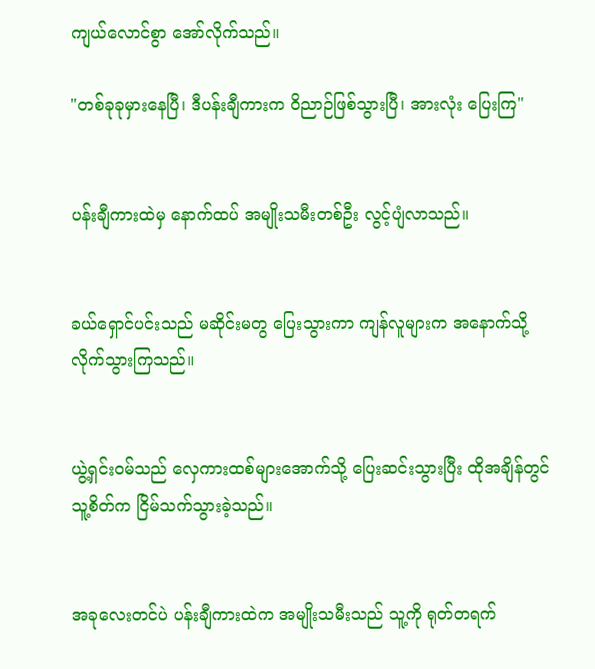ကျယ်လောင်စွာ အော်လိုက်သည်။

"တစ်ခုခုမှားနေပြီ၊ ဒီပန်းချီကားက ဝိညာဉ်ဖြစ်သွားပြီ၊ အားလုံး ပြေးကြ"


ပန်းချီကားထဲမှ နောက်ထပ် အမျိုးသမီးတစ်ဦး လွင့်ပျံလာသည်။


ခယ်ရှောင်ပင်းသည် မဆိုင်းမတွ ပြေးသွားကာ ကျန်လူများက အနောက်သို့ လိုက်သွားကြသည်။


ယွဲ့ရှင်းဝမ်သည် လှေကားထစ်များအောက်သို့ ပြေးဆင်းသွားပြီး ထိုအချိန်တွင် သူ့စိတ်က ငြိမ်သက်သွားခဲ့သည်။


အခုလေးတင်ပဲ ပန်းချီကားထဲက အမျိုးသမီးသည် သူ့ကို ရုတ်တရက်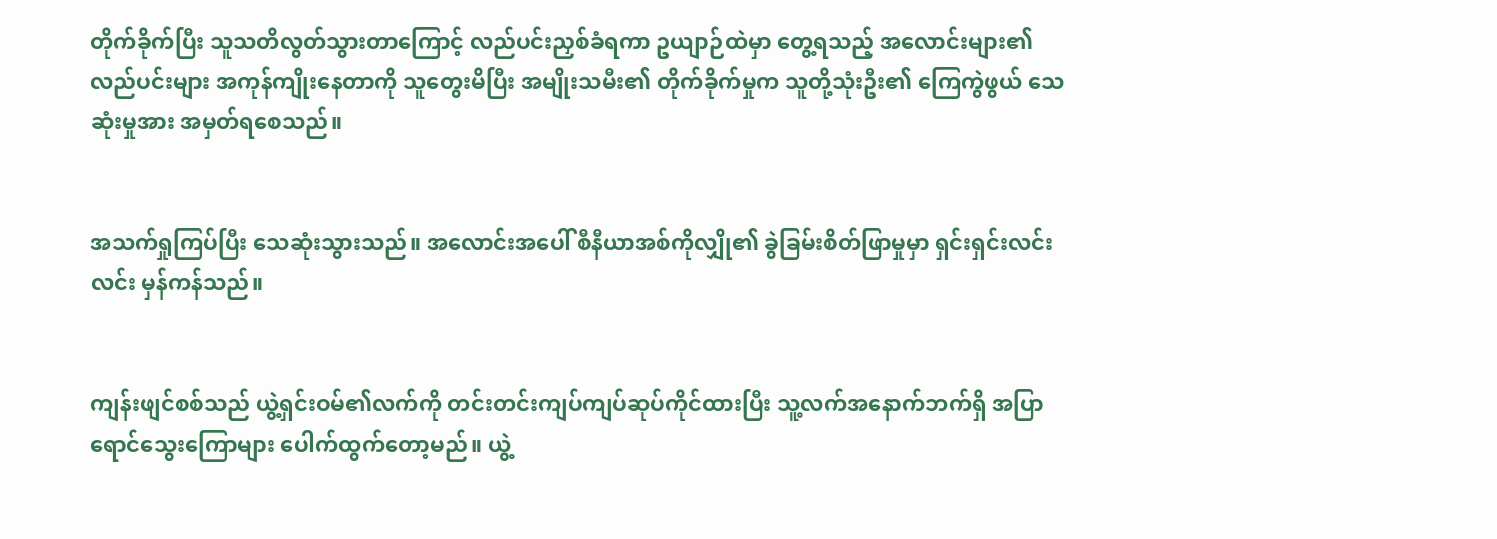တိုက်ခိုက်ပြီး သူသတိလွတ်သွားတာကြောင့် လည်ပင်းညှစ်ခံရကာ ဥယျာဉ်ထဲမှာ တွေ့ရသည့် အလောင်းများ၏ လည်ပင်းများ အကုန်ကျိုးနေတာကို သူတွေးမိပြီး အမျိုးသမီး၏ တိုက်ခိုက်မှုက သူတို့သုံးဦး၏ ကြေကွဲဖွယ် သေဆုံးမှုအား အမှတ်ရစေသည်။


အသက်ရှုကြပ်ပြီး သေဆုံးသွားသည်။ အလောင်းအပေါ် စီနီယာအစ်ကိုလျှို၏ ခွဲခြမ်းစိတ်ဖြာမှုမှာ ရှင်းရှင်းလင်းလင်း မှန်ကန်သည်။


ကျန်းဖျင်စစ်သည် ယွဲ့ရှင်းဝမ်၏လက်ကို တင်းတင်းကျပ်ကျပ်ဆုပ်ကိုင်ထားပြီး သူ့လက်အနောက်ဘက်ရှိ အပြာရောင်သွေးကြောများ ပေါက်ထွက်တော့မည်။ ယွဲ့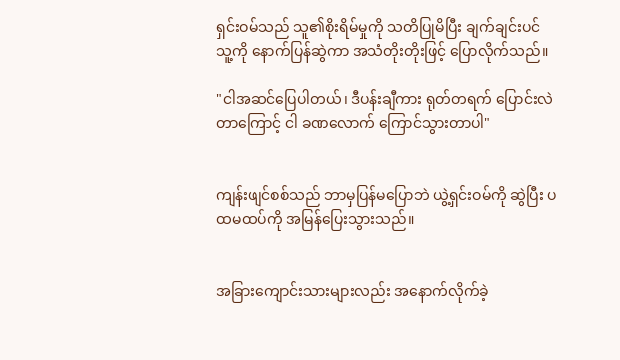ရှင်းဝမ်သည် သူ၏စိုးရိမ်မှုကို သတိပြုမိပြီး ချက်ချင်းပင် သူ့ကို နောက်ပြန်ဆွဲကာ အသံတိုးတိုးဖြင့် ပြောလိုက်သည်။

"ငါအဆင်ပြေပါတယ်၊ ဒီပန်းချီကား ရုတ်တရက် ပြောင်းလဲတာကြောင့် ငါ ခဏလောက် ကြောင်သွားတာပါ"


ကျန်းဖျင်စစ်သည် ဘာမှပြန်မပြောဘဲ ယွဲ့ရှင်းဝမ်ကို ဆွဲပြီး ပထမထပ်ကို အမြန်ပြေးသွားသည်။


အခြားကျောင်းသားများလည်း အနောက်လိုက်ခဲ့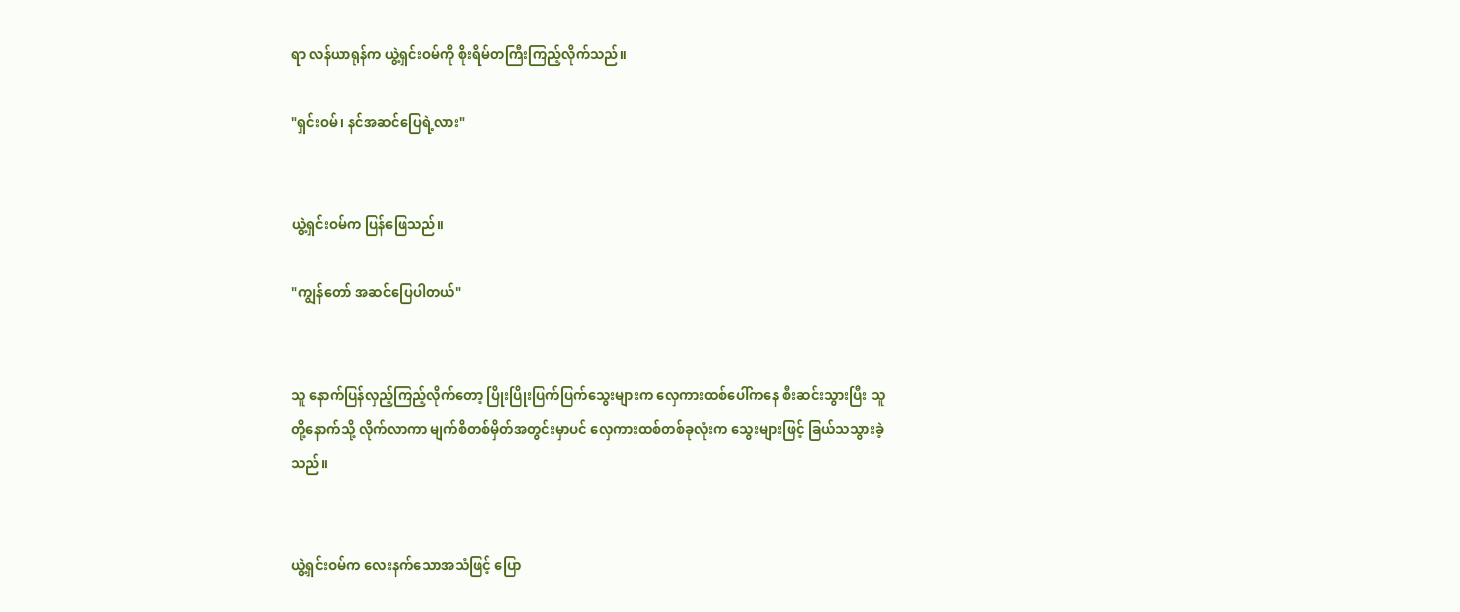ရာ လန်ယာရုန်က ယွဲ့ရှင်းဝမ်ကို စိုးရိမ်တကြီးကြည့်လိုက်သည်။

"ရှင်းဝမ်၊ နင်အဆင်ပြေရဲ့လား"


ယွဲ့ရှင်းဝမ်က ပြန်ဖြေသည်။

"ကျွန်တော် အဆင်ပြေပါတယ်"


သူ နောက်ပြန်လှည့်ကြည့်လိုက်တော့ ပြိုးပြိုးပြက်ပြက်သွေးများက လှေကားထစ်ပေါ်ကနေ စီးဆင်းသွားပြီး သူတို့နောက်သို့ လိုက်လာကာ မျက်စိတစ်မှိတ်အတွင်းမှာပင် လှေကားထစ်တစ်ခုလုံးက သွေးများဖြင့် ခြယ်သသွားခဲ့သည်။


ယွဲ့ရှင်းဝမ်က လေးနက်သောအသံဖြင့် ပြော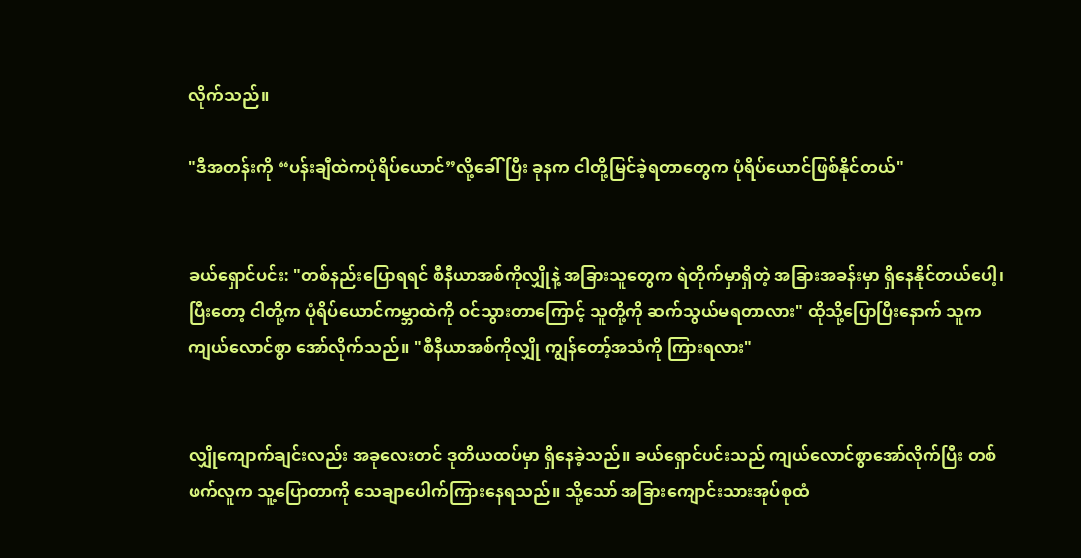လိုက်သည်။

"ဒီအတန်းကို “ပန်းချီထဲကပုံရိပ်ယောင်”လို့ခေါ်ပြီး ခုနက ငါတို့မြင်ခဲ့ရတာတွေက ပုံရိပ်ယောင်ဖြစ်နိုင်တယ်"


ခယ်ရှောင်ပင်း: "တစ်နည်းပြောရရင် စီနီယာအစ်ကိုလျှိုနဲ့ အခြားသူတွေက ရဲတိုက်မှာရှိတဲ့ အခြားအခန်းမှာ ရှိနေနိုင်တယ်ပေါ့၊ ပြီးတော့ ငါတို့က ပုံရိပ်ယောင်ကမ္ဘာထဲကို ဝင်သွားတာကြောင့် သူတို့ကို ဆက်သွယ်မရတာလား" ထိုသို့ပြောပြီးနောက် သူက ကျယ်လောင်စွာ အော်လိုက်သည်။ "စီနီယာအစ်ကိုလျှို ကျွန်တော့်အသံကို ကြားရလား"


လျှိုကျောက်ချင်းလည်း အခုလေးတင် ဒုတိယထပ်မှာ ရှိနေခဲ့သည်။ ခယ်ရှောင်ပင်းသည် ကျယ်လောင်စွာအော်လိုက်ပြီး တစ်ဖက်လူက သူ့ပြောတာကို သေချာပေါက်ကြားနေရသည်။ သို့သော် အခြားကျောင်းသားအုပ်စုထံ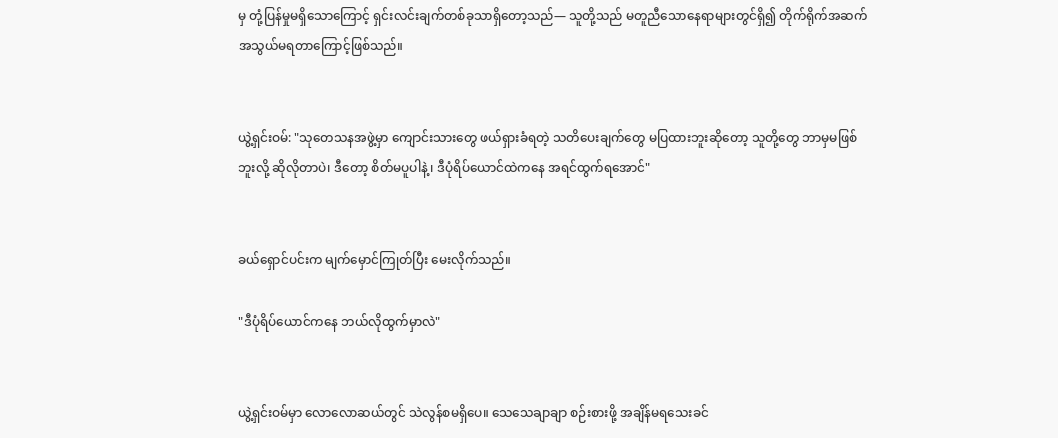မှ တုံ့ပြန်မှုမရှိသောကြောင့် ရှင်းလင်းချက်တစ်ခုသာရှိတော့သည်— သူတို့သည် မတူညီသောနေရာများတွင်ရှိ၍ တိုက်ရိုက်အဆက်အသွယ်မရတာကြောင့်ဖြစ်သည်။


ယွဲ့ရှင်းဝမ်: "သုတေသနအဖွဲ့မှာ ကျောင်းသားတွေ ဖယ်ရှားခံရတဲ့ သတိပေးချက်တွေ မပြထားဘူးဆိုတော့ သူတို့တွေ ဘာမှမဖြစ်ဘူးလို့ ဆိုလိုတာပဲ၊ ဒီတော့ စိတ်မပူပါနဲ့၊ ဒီပုံရိပ်ယောင်ထဲကနေ အရင်ထွက်ရအောင်"


ခယ်ရှောင်ပင်းက မျက်မှောင်ကြုတ်ပြီး မေးလိုက်သည်။

"ဒီပုံရိပ်ယောင်ကနေ ဘယ်လိုထွက်မှာလဲ"


ယွဲ့ရှင်းဝမ်မှာ လောလောဆယ်တွင် သဲလွန်စမရှိပေ။ သေသေချာချာ စဉ်းစားဖို့ အချိန်မရသေးခင်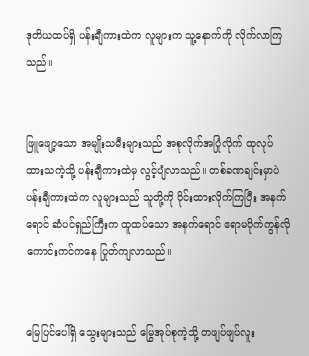ဒုတိယထပ်ရှိ ပန်းချီကားထဲက လူများက သူ့နောက်ကို လိုက်လာကြသည်။


ဖြူဖျော့သော အမျိုးသမီးများသည် အစုလိုက်အပြုံလိုက် ထုလုပ်ထားသကဲ့သို့ ပန်းချီကားထဲမှ လွင့်ပျံလာသည်။ တစ်ခဏချင်းမှာပဲ ပန်းချီကားထဲက လူများသည် သူတို့ကို ဝိုင်းထားလိုက်ကြပြီး အနက်ရောင် ဆံပင်ရှည်ကြီးက ထူထပ်သော အနက်ရောင် ဧရာမပိုက်ကွန်လို ကောင်းကင်ကနေ ပြုတ်ကျလာသည်။


မြေပြင်ပေါ်ရှိ သွေးများသည် မြွေအုပ်စုကဲ့သို့ တဖျပ်ဖျပ်လူး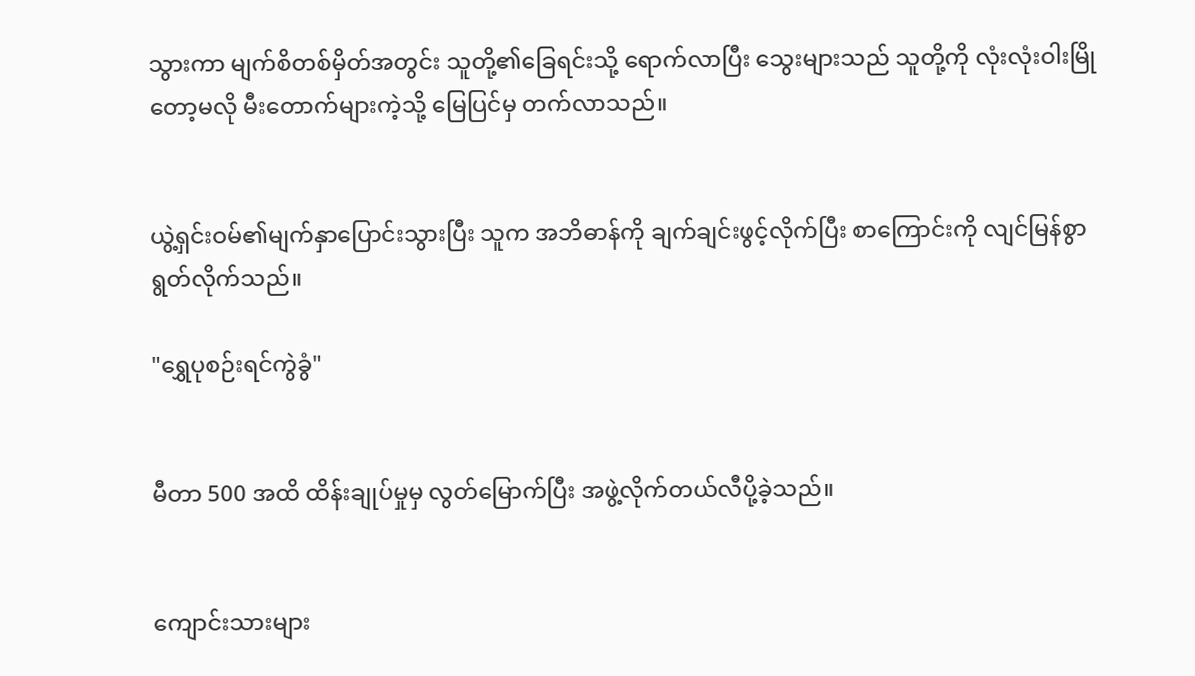သွားကာ မျက်စိတစ်မှိတ်အတွင်း သူတို့၏ခြေရင်းသို့ ရောက်လာပြီး သွေးများသည် သူတို့ကို လုံးလုံးဝါးမြိုတော့မလို မီးတောက်များကဲ့သို့ မြေပြင်မှ တက်လာသည်။


ယွဲ့ရှင်းဝမ်၏မျက်နှာပြောင်းသွားပြီး သူက အဘိဓာန်ကို ချက်ချင်းဖွင့်လိုက်ပြီး စာကြောင်းကို လျင်မြန်စွာ ရွတ်လိုက်သည်။

"ရွှေပုစဉ်းရင်ကွဲခွံ"


မီတာ 500 အထိ ထိန်းချုပ်မှုမှ လွတ်မြောက်ပြီး အဖွဲ့လိုက်တယ်လီပို့ခဲ့သည်။


ကျောင်းသားများ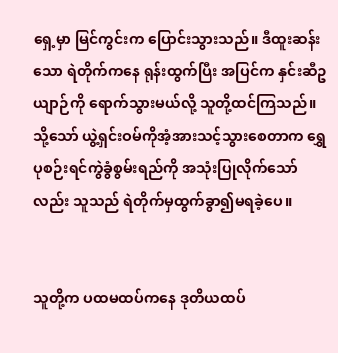ရှေ့မှာ မြင်ကွင်းက ပြောင်းသွားသည်။ ဒီထူးဆန်းသော ရဲတိုက်ကနေ ရုန်းထွက်ပြီး အပြင်က နှင်းဆီဥယျာဉ်ကို ရောက်သွားမယ်လို့ သူတို့ထင်ကြသည်။ သို့သော် ယွဲ့ရှင်းဝမ်ကိုအံ့အားသင့်သွားစေတာက ရွှေပုစဉ်းရင်ကွဲခွံစွမ်းရည်ကို အသုံးပြုလိုက်သော်လည်း သူသည် ရဲတိုက်မှထွက်ခွာ၍မရခဲ့ပေ။


သူတို့က ပထမထပ်ကနေ ဒုတိယထပ်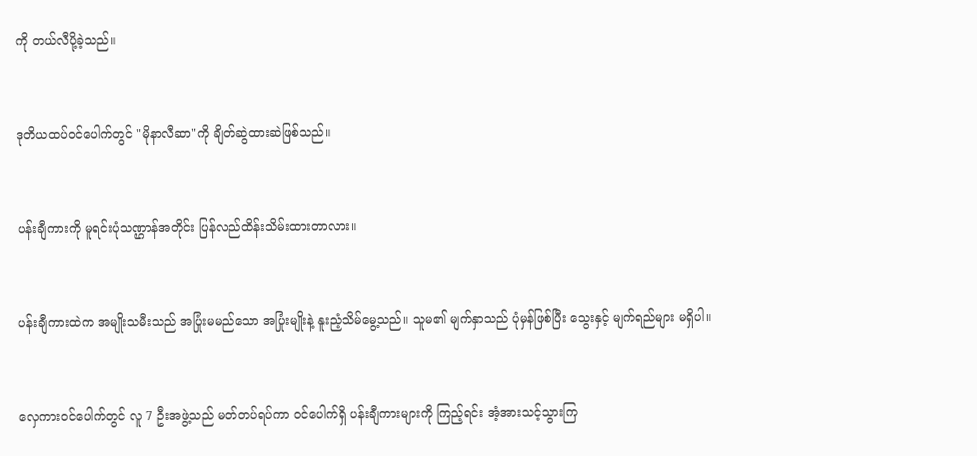ကို တယ်လီပို့ခဲ့သည်။


ဒုတိယထပ်ဝင်ပေါက်တွင် "မိုနာလီဆာ"ကို ချိတ်ဆွဲထားဆဲဖြစ်သည်။


ပန်းချီကားကို မူရင်းပုံသဏ္ဌာန်အတိုင်း ပြန်လည်ထိန်းသိမ်းထားတာလား။


ပန်းချီကားထဲက အမျိုးသမီးသည် အပြုံးမမည်သော အပြုံးမျိုးနဲ့ နူးညံ့သိမ်မွေ့သည်။ သူမ၏ မျက်နှာသည် ပုံမှန်ဖြစ်ပြီး သွေးနှင့် မျက်ရည်များ မရှိပါ။


လှေကားဝင်ပေါက်တွင် လူ 7 ဦးအဖွဲ့သည် မတ်တပ်ရပ်ကာ ဝင်ပေါက်ရှိ ပန်းချီကားများကို ကြည့်ရင်း အံ့အားသင့်သွားကြ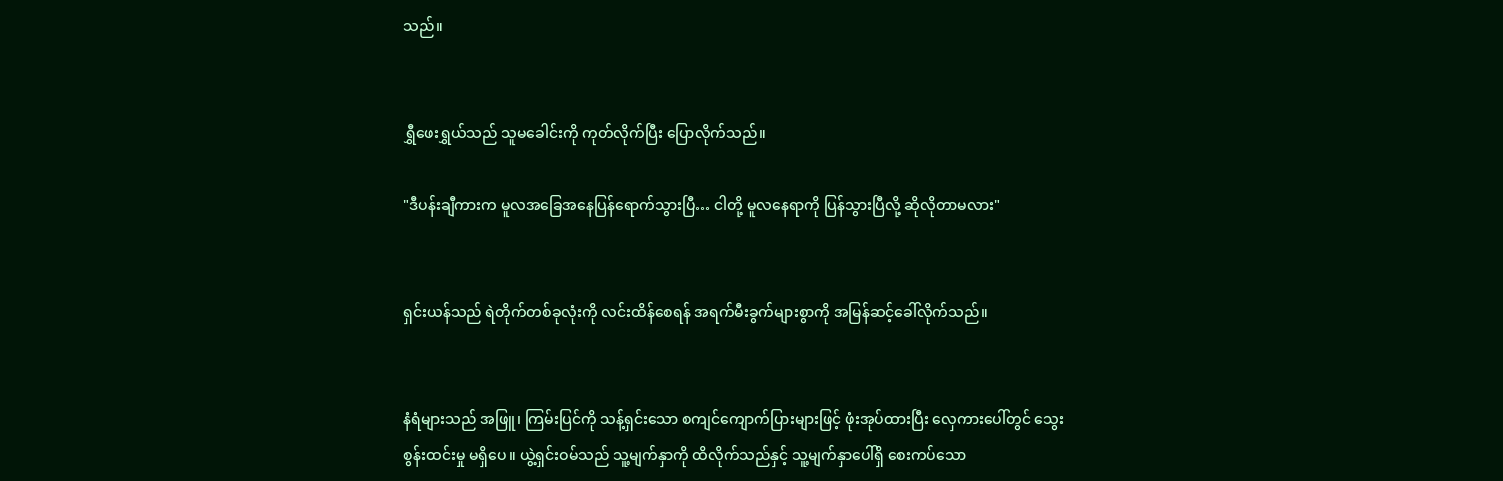သည်။


ရွှီဖေးရွှယ်သည် သူမခေါင်းကို ကုတ်လိုက်ပြီး ပြောလိုက်သည်။

"ဒီပန်းချီကားက မူလအခြေအနေပြန်ရောက်သွားပြီ… ငါတို့ မူလနေရာကို ပြန်သွားပြီလို့ ဆိုလိုတာမလား"


ရှင်းယန်သည် ရဲတိုက်တစ်ခုလုံးကို လင်းထိန်စေရန် အရက်မီးခွက်များစွာကို အမြန်ဆင့်ခေါ်လိုက်သည်။


နံရံများသည် အဖြူ၊ ကြမ်းပြင်ကို သန့်ရှင်းသော စကျင်ကျောက်ပြားများဖြင့် ဖုံးအုပ်ထားပြီး လှေကားပေါ်တွင် သွေးစွန်းထင်းမှု မရှိပေ။ ယွဲ့ရှင်းဝမ်သည် သူ့မျက်နှာကို ထိလိုက်သည်နှင့် သူ့မျက်နှာပေါ်ရှိ စေးကပ်သော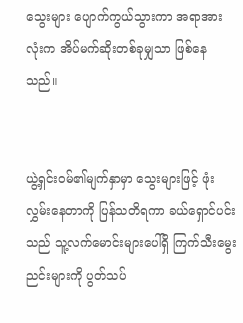သွေးများ ပျောက်ကွယ်သွားကာ အရာအားလုံးက အိပ်မက်ဆိုးတစ်ခုမျှသာ ဖြစ်နေသည်။


ယွဲ့ရှင်းဝမ်၏မျက်နှာမှာ သွေးများဖြင့် ဖုံးလွှမ်းနေတာကို ပြန်သတိရကာ ခယ်ရှောင်ပင်းသည် သူ့လက်မောင်းများပေါ်ရှိ ကြက်သီးမွေးညင်းများကို ပွတ်သပ်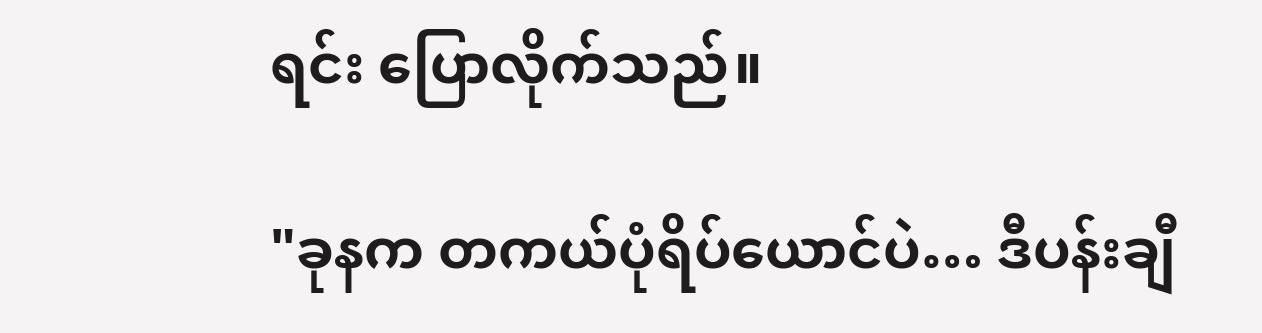ရင်း ပြောလိုက်သည်။

"ခုနက တကယ်ပုံရိပ်ယောင်ပဲ… ဒီပန်းချီ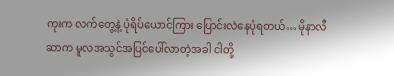ကုးက လက်တွေ့နဲ့ ပုံရိပ်ယောင်ကြား ပြောင်းလဲနေပုံရတယ်… မိုနာလီဆာက မူလအသွင်အပြင်ပေါ်လာတဲ့အခါ ငါတို့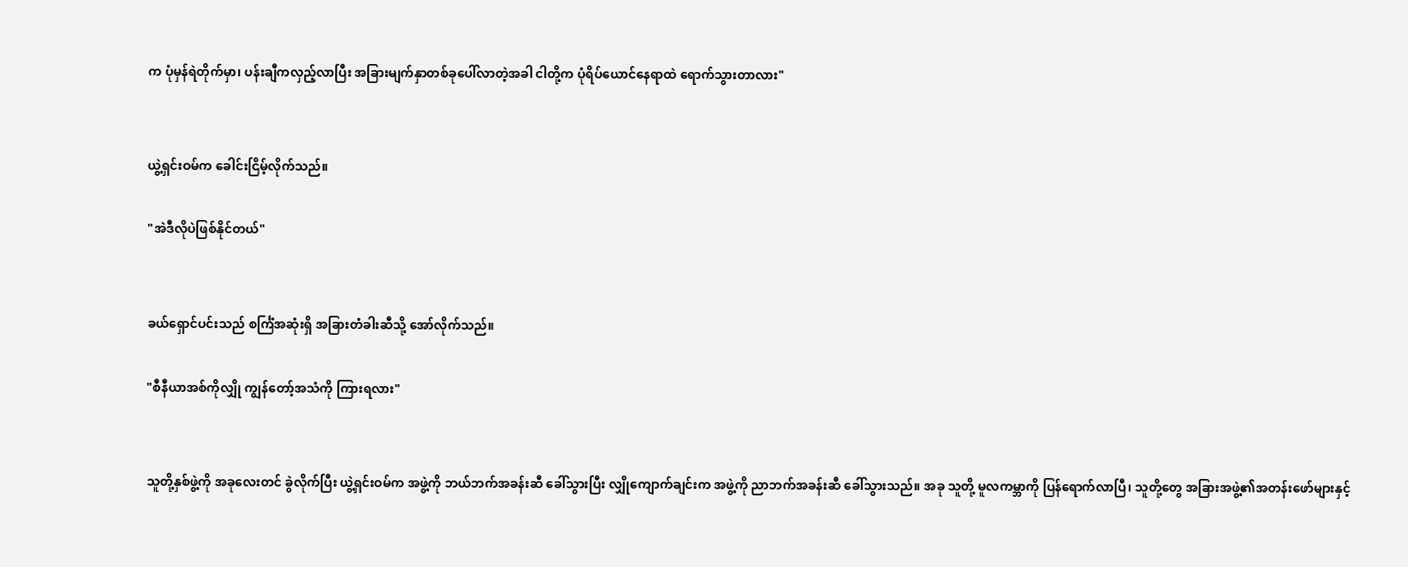က ပုံမှန်ရဲတိုက်မှာ၊ ပန်းချီကလှည့်လာပြီး အခြားမျက်နှာတစ်ခုပေါ်လာတဲ့အခါ ငါတို့က ပုံရိပ်ယောင်နေရာထဲ ရောက်သွားတာလား"


ယွဲ့ရှင်းဝမ်က ခေါင်းငြိမ့်လိုက်သည်။

"အဲဒီလိုပဲဖြစ်နိုင်တယ်"


ခယ်ရှောင်ပင်းသည် စင်္ကြံအဆုံးရှိ အခြားတံခါးဆီသို့ အော်လိုက်သည်။

"စီနီယာအစ်ကိုလျှို ကျွန်တော့်အသံကို ကြားရလား"


သူတို့နှစ်ဖွဲ့ကို အခုလေးတင် ခွဲလိုက်ပြီး ယွဲ့ရှင်းဝမ်က အဖွဲ့ကို ဘယ်ဘက်အခန်းဆီ ခေါ်သွားပြီး လျှိုကျောက်ချင်းက အဖွဲ့ကို ညာဘက်အခန်းဆီ ခေါ်သွားသည်။ အခု သူတို့ မူလကမ္ဘာကို ပြန်ရောက်လာပြီ၊ သူတို့တွေ အခြားအဖွဲ့၏အတန်းဖော်များနှင့်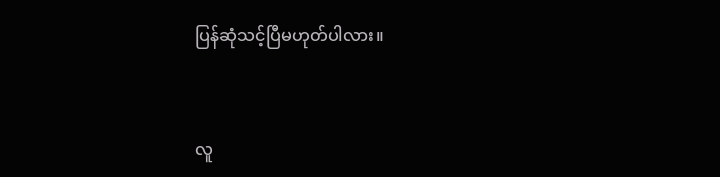ပြန်ဆုံသင့်ပြီမဟုတ်ပါလား။


လူ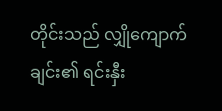တိုင်းသည် လျှိုကျောက်ချင်း၏ ရင်းနှီး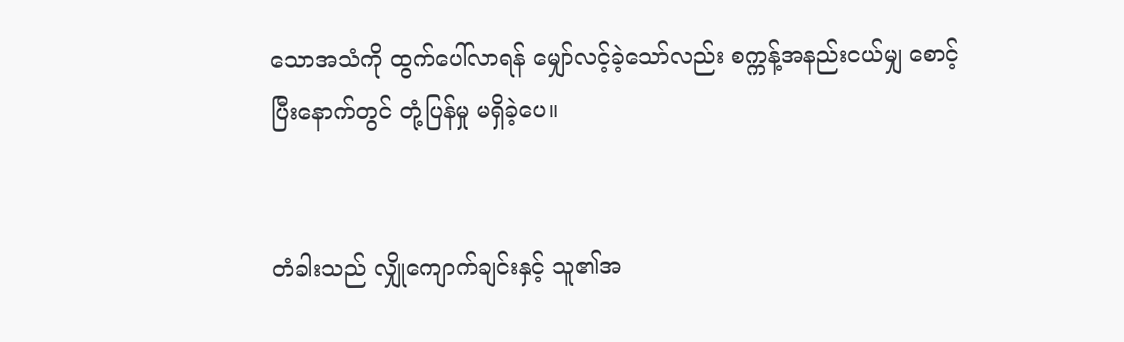သောအသံကို ထွက်ပေါ်လာရန် မျှော်လင့်ခဲ့သော်လည်း စက္ကန့်အနည်းငယ်မျှ စောင့်ပြီးနောက်တွင် တုံ့ပြန်မှု မရှိခဲ့ပေ။


တံခါးသည် လျှိုကျောက်ချင်းနှင့် သူ၏အ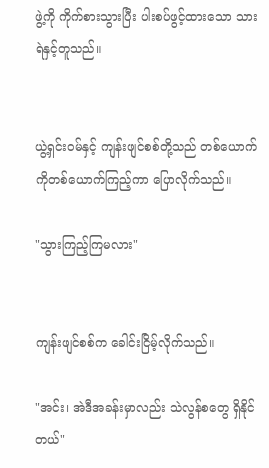ဖွဲ့ကို ကိုက်စားသွားပြီး ပါးစပ်ဖွင့်ထားသော သားရဲနှင့်တူသည်။


ယွဲ့ရှင်းဝမ်နှင့် ကျန်းဖျင်စစ်တို့သည် တစ်ယောက်ကိုတစ်ယောက်ကြည့်ကာ ပြောလိုက်သည်။

"သွားကြည့်ကြမလား"


ကျန်းဖျင်စစ်က ခေါင်းငြိမ့်လိုက်သည်။

"အင်း၊ အဲဒီအခန်းမှာလည်း သဲလွန်စတွေ ရှိနိုင်တယ်"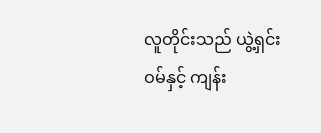လူတိုင်းသည် ယွဲ့ရှင်းဝမ်နှင့် ကျန်း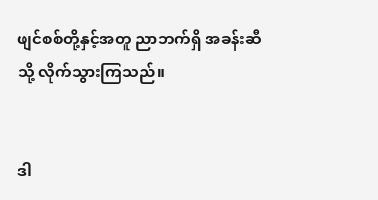ဖျင်စစ်တို့နှင့်အတူ ညာဘက်ရှိ အခန်းဆီသို့ လိုက်သွားကြသည်။


ဒါ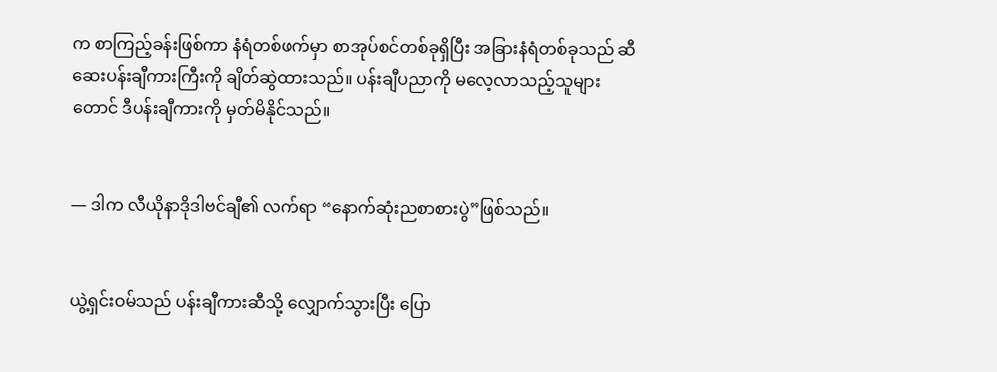က စာကြည့်ခန်းဖြစ်ကာ နံရံတစ်ဖက်မှာ စာအုပ်စင်တစ်ခုရှိပြီး အခြားနံရံတစ်ခုသည် ဆီဆေးပန်းချီကားကြီးကို ချိတ်ဆွဲထားသည်။ ပန်းချီပညာကို မလေ့လာသည့်သူများတောင် ဒီပန်းချီကားကို မှတ်မိနိုင်သည်။


— ဒါက လီယိုနာဒိုဒါဗင်ချီ၏ လက်ရာ “နောက်ဆုံးညစာစားပွဲ”ဖြစ်သည်။


ယွဲ့ရှင်းဝမ်သည် ပန်းချီကားဆီသို့ လျှောက်သွားပြီး ပြော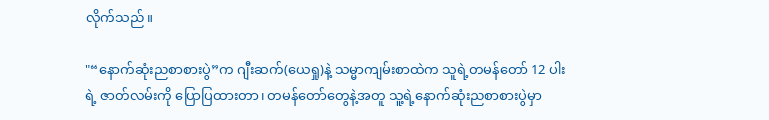လိုက်သည်။

"“နောက်ဆုံးညစာစားပွဲ”က ဂျီးဆက်(ယေရှု)နဲ့ သမ္မာကျမ်းစာထဲက သူရဲ့တမန်တော် 12 ပါးရဲ့ ဇာတ်လမ်းကို ပြောပြထားတာ၊ တမန်တော်တွေနဲ့အတူ သူ့ရဲ့နောက်ဆုံးညစာစားပွဲမှာ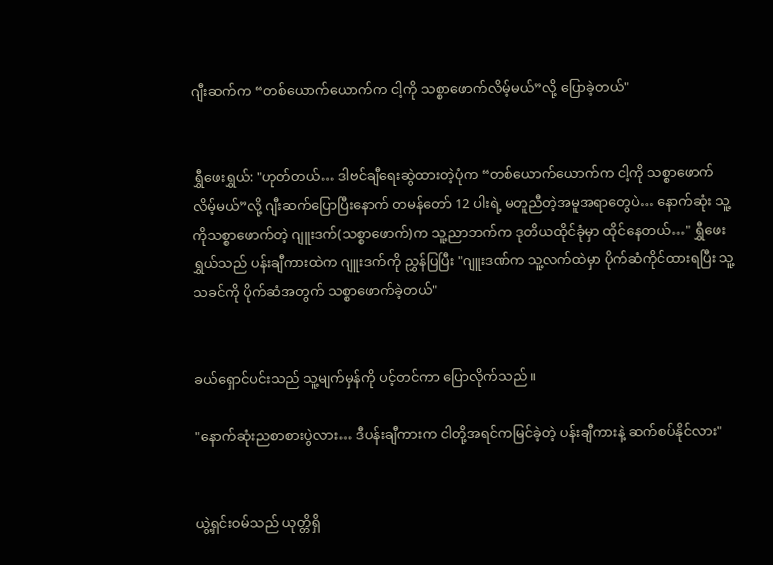ဂျီးဆက်က “တစ်ယောက်ယောက်က ငါ့ကို သစ္စာဖောက်လိမ့်မယ်”လို့ ပြောခဲ့တယ်"


ရွှီဖေးရွှယ်: "ဟုတ်တယ်… ဒါဗင်ချီရေးဆွဲထားတဲ့ပုံက “တစ်ယောက်ယောက်က ငါ့ကို သစ္စာဖောက်လိမ့်မယ်”လို့ ဂျီးဆက်ပြောပြီးနောက် တမန်တော် 12 ပါးရဲ့ မတူညီတဲ့အမူအရာတွေပဲ… နောက်ဆုံး သူ့ကိုသစ္စာဖောက်တဲ့ ဂျူးဒက်(သစ္စာဖောက်)က သူ့ညာဘက်က ဒုတိယထိုင်ခုံမှာ ထိုင်နေတယ်…" ရွှီဖေးရွှယ်သည် ပန်းချီကားထဲက ဂျူးဒက်ကို ညွှန်ပြပြီး "ဂျူးဒဏ်က သူ့လက်ထဲမှာ ပိုက်ဆံကိုင်ထားရပြီး သူ့သခင်ကို ပိုက်ဆံအတွက် သစ္စာဖောက်ခဲ့တယ်"


ခယ်ရှောင်ပင်းသည် သူ့မျက်မှန်ကို ပင့်တင်ကာ ပြောလိုက်သည်။

"နောက်ဆုံးညစာစားပွဲလား… ဒီပန်းချီကားက ငါတို့အရင်ကမြင်ခဲ့တဲ့ ပန်းချီကားနဲ့ ဆက်စပ်နိုင်လား"


ယွဲ့ရှင်းဝမ်သည် ယုတ္တိရှိ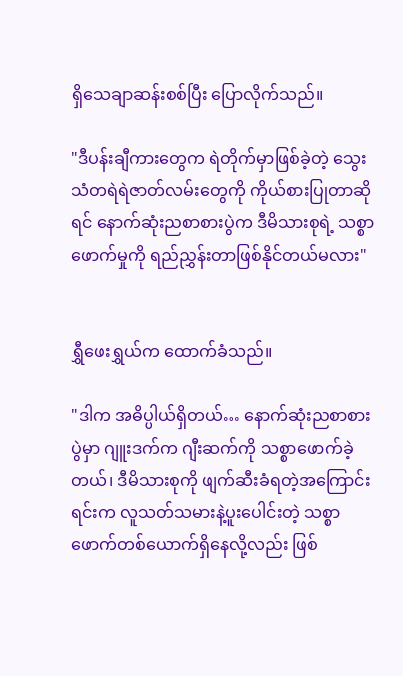ရှိသေချာဆန်းစစ်ပြီး ပြောလိုက်သည်။

"ဒီပန်းချီကားတွေက ရဲတိုက်မှာဖြစ်ခဲ့တဲ့ သွေးသံတရဲရဲဇာတ်လမ်းတွေကို ကိုယ်စားပြုတာဆိုရင် နောက်ဆုံးညစာစားပွဲက ဒီမိသားစုရဲ့ သစ္စာဖောက်မှုကို ရည်ညွှန်းတာဖြစ်နိုင်တယ်မလား"


ရွှီဖေးရွှယ်က ထောက်ခံသည်။

"ဒါက အဓိပ္ပါယ်ရှိတယ်… နောက်ဆုံးညစာစားပွဲမှာ ဂျူးဒက်က ဂျီးဆက်ကို သစ္စာဖောက်ခဲ့တယ်၊ ဒီမိသားစုကို ဖျက်ဆီးခံရတဲ့အကြောင်းရင်းက လူသတ်သမားနဲ့ပူးပေါင်းတဲ့ သစ္စာဖောက်တစ်ယောက်ရှိနေလို့လည်း ဖြစ်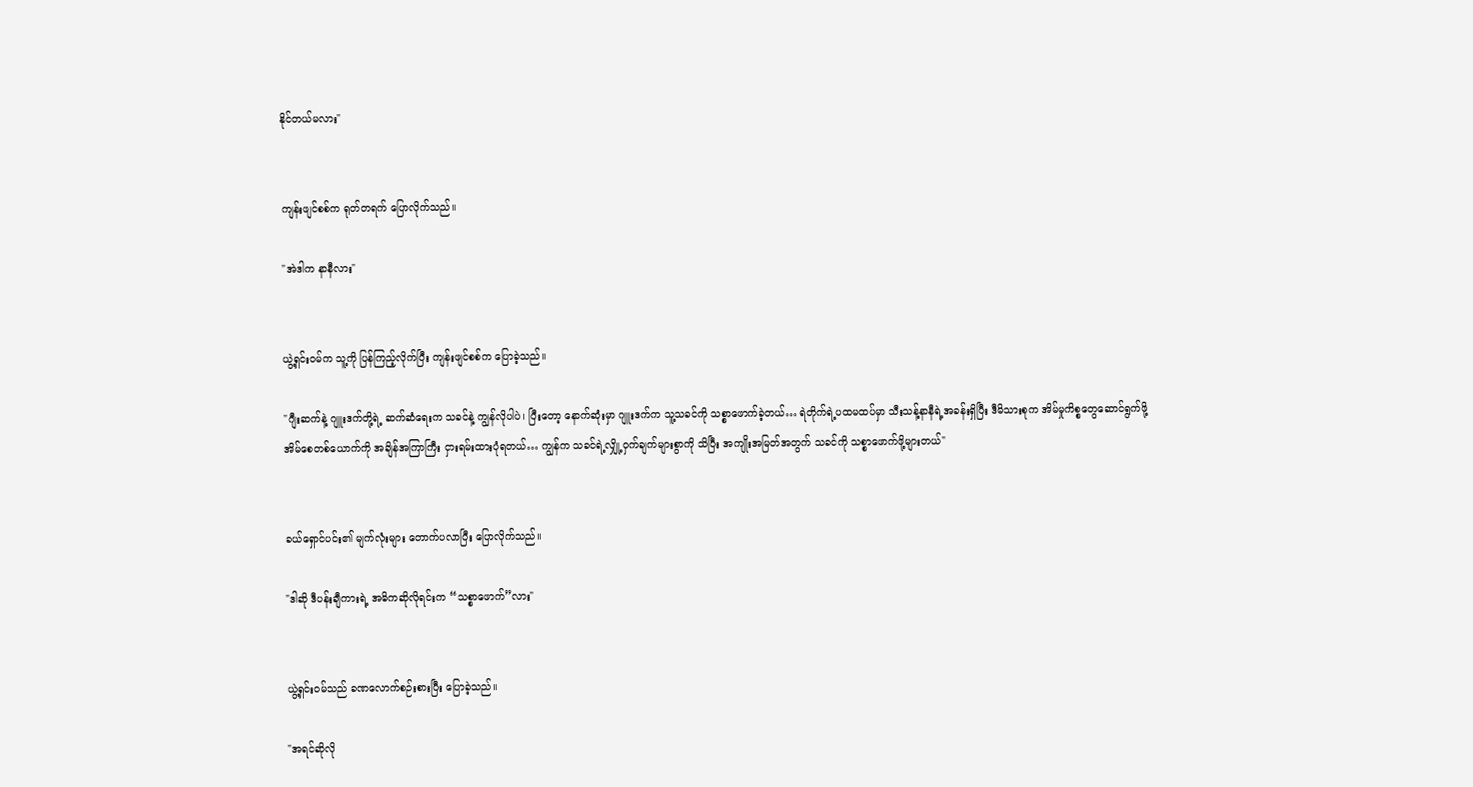နိုင်တယ်မလား"


ကျန်းဖျင်စစ်က ရုတ်တရက် ပြောလိုက်သည်။

"အဲဒါက နာနီလား"


ယွဲ့ရှင်းဝမ်က သူ့ကို ပြန်ကြည့်လိုက်ပြီး ကျန်းဖျင်စစ်က ပြောခဲ့သည်။

"ဂျီးဆက်နဲ့ ဂျူးဒက်တို့ရဲ့ ဆက်ဆံရေးက သခင်နဲ့ ကျွန်လိုပါပဲ၊ ပြီးတော့ နောက်ဆုံးမှာ ဂျူးဒက်က သူ့သခင်ကို သစ္စာဖောက်ခဲ့တယ်… ရဲတိုက်ရဲ့ပထမထပ်မှာ သီးသန့်နာနီရဲ့အခန်းရှိပြီး ဒီမိသားစုက အိမ်မှုကိစ္စတွေဆောင်ရွက်ဖို့ အိမ်စေတစ်ယောက်ကို အချိန်အကြာကြီး ငှားရမ်းထားပုံရတယ်… ကျွန်က သခင်ရဲ့လျှို့ဝှက်ချက်များစွာကို သိပြီး အကျိုးအမြတ်အတွက် သခင်ကို သစ္စာဖောက်ဖို့များတယ်"


ခယ်ရှောင်ပင်း၏ မျက်လုံးများ တောက်ပလာပြီး ပြောလိုက်သည်။

"ဒါဆို ဒီပန်းချီကားရဲ့ အဓိကဆိုလိုရင်းက “သစ္စာဖောက်”လား"


ယွဲ့ရှင်းဝမ်သည် ခဏလောက်စဉ်းစားပြီး ပြောခဲ့သည်။

"အရင်ဆိုလို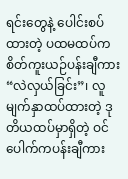ရင်းတွေနဲ့ ပေါင်းစပ်ထားတဲ့ ပထမထပ်က စိတ်ကူးယဉ်ပန်းချီကား “လဲလှယ်ခြင်း”၊ လူမျက်နှာထပ်ထားတဲ့ ဒုတိယထပ်မှာရှိတဲ့ ဝင်ပေါက်ကပန်းချီကား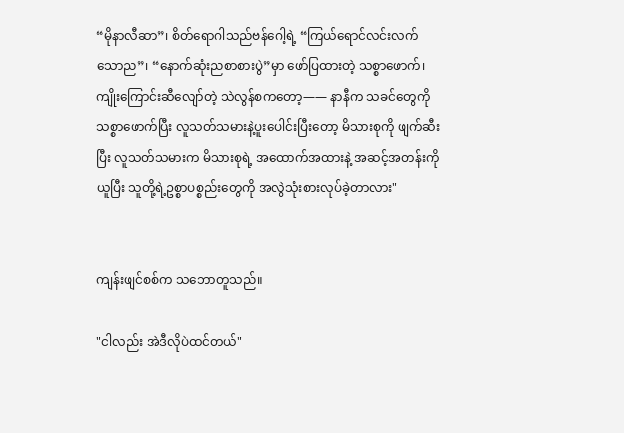“မိုနာလီဆာ”၊ စိတ်ရောဂါသည်ဗန်ဂေါ့ရဲ့ “ကြယ်ရောင်လင်းလက်သောည”၊ “နောက်ဆုံးညစာစားပွဲ”မှာ ဖော်ပြထားတဲ့ သစ္စာဖောက်၊ ကျိုးကြောင်းဆီလျော်တဲ့ သဲလွန်စကတော့—— နာနီက သခင်တွေကို သစ္စာဖောက်ပြီး လူသတ်သမားနဲ့ပူးပေါင်းပြီးတော့ မိသားစုကို ဖျက်ဆီးပြီး လူသတ်သမားက မိသားစုရဲ့ အထောက်အထားနဲ့ အဆင့်အတန်းကိုယူပြီး သူတို့ရဲ့ဥစ္စာပစ္စည်းတွေကို အလွဲသုံးစားလုပ်ခဲ့တာလား"


ကျန်းဖျင်စစ်က သဘောတူသည်။

"ငါလည်း အဲဒီလိုပဲထင်တယ်"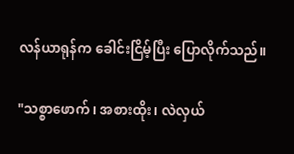လန်ယာရုန်က ခေါင်းငြိမ့်ပြီး ပြောလိုက်သည်။

"သစ္စာဖောက်၊ အစားထိုး၊ လဲလှယ်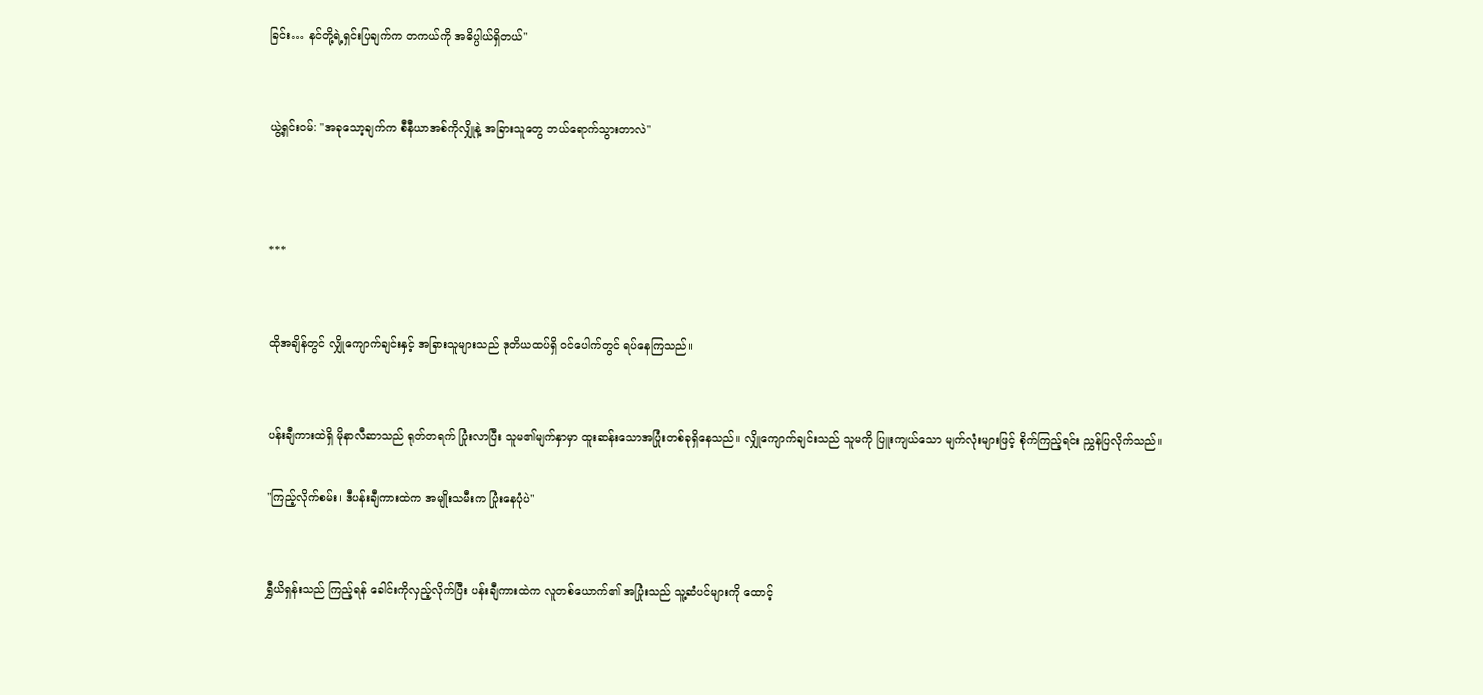ခြင်း… နင်တို့ရဲ့ရှင်းပြချက်က တကယ်ကို အဓိပ္ပါယ်ရှိတယ်"


ယွဲ့ရှင်းဝမ်: "အခုသော့ချက်က စီနီယာအစ်ကိုလျှိုနဲ့ အခြားသူတွေ ဘယ်ရောက်သွားတာလဲ"



***


ထိုအချိန်တွင် လျှိုကျောက်ချင်းနှင့် အခြားသူများသည် ဒုတိယထပ်ရှိ ဝင်ပေါက်တွင် ရပ်နေကြသည်။


ပန်းချီကားထဲရှိ မိုနာလီဆာသည် ရုတ်တရက် ပြုံးလာပြီး သူမ၏မျက်နှာမှာ ထူးဆန်းသောအပြုံးတစ်ခုရှိနေသည်။ လျှိုကျောက်ချင်းသည် သူမကို ပြူးကျယ်သော မျက်လုံးများဖြင့် စိုက်ကြည့်ရင်း ညွှန်ပြလိုက်သည်။

"ကြည့်လိုက်စမ်း၊ ဒီပန်းချီကားထဲက အမျိုးသမီးက ပြုံးနေပုံပဲ"


ရွှီယိရှန်းသည် ကြည့်ရန် ခေါင်းကိုလှည့်လိုက်ပြီး ပန်းချီကားထဲက လူတစ်ယောက်၏ အပြုံးသည် သူ့ဆံပင်များကို ထောင့်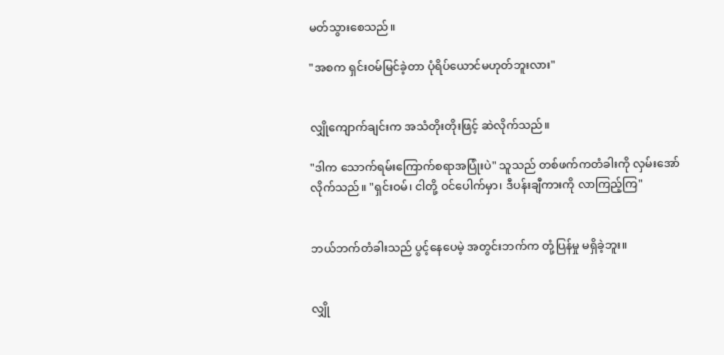မတ်သွားစေသည်။

"အစက ရှင်းဝမ်မြင်ခဲ့တာ ပုံရိပ်ယောင်မဟုတ်ဘူးလား"


လျှိုကျောက်ချင်းက အသံတိုးတိုးဖြင့် ဆဲလိုက်သည်။

"ဒါက သောက်ရမ်းကြောက်စရာအပြုံးပဲ" သူသည် တစ်ဖက်ကတံခါးကို လှမ်းအော်လိုက်သည်။ "ရှင်းဝမ်၊ ငါတို့ ဝင်ပေါက်မှာ၊ ဒီပန်းချီကားကို လာကြည့်ကြ"


ဘယ်ဘက်တံခါးသည် ပွင့်နေပေမဲ့ အတွင်းဘက်က တုံ့ပြန်မှု မရှိခဲ့ဘူး။


လျှို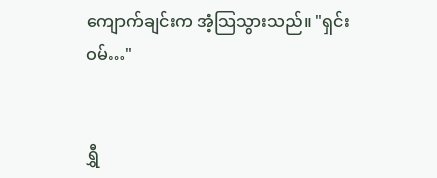ကျောက်ချင်းက အံ့သြသွားသည်။ "ရှင်းဝမ်…"


ရွှီ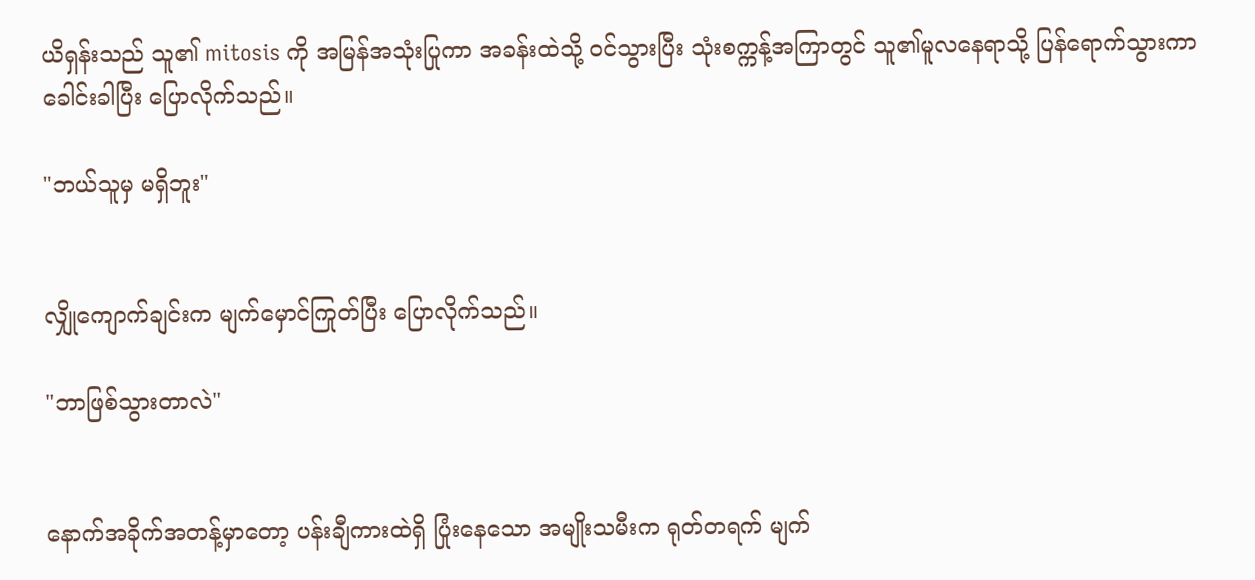ယိရှန်းသည် သူ၏ mitosis ကို အမြန်အသုံးပြုကာ အခန်းထဲသို့ ဝင်သွားပြီး သုံးစက္ကန့်အကြာတွင် သူ၏မူလနေရာသို့ ပြန်ရောက်သွားကာ ခေါင်းခါပြီး ပြောလိုက်သည်။

"ဘယ်သူမှ မရှိဘူး"


လျှိုကျောက်ချင်းက မျက်မှောင်ကြုတ်ပြီး ပြောလိုက်သည်။

"ဘာဖြစ်သွားတာလဲ"


နောက်အခိုက်အတန့်မှာတော့ ပန်းချီကားထဲရှိ ပြုံးနေသော အမျိုးသမီးက ရုတ်တရက် မျက်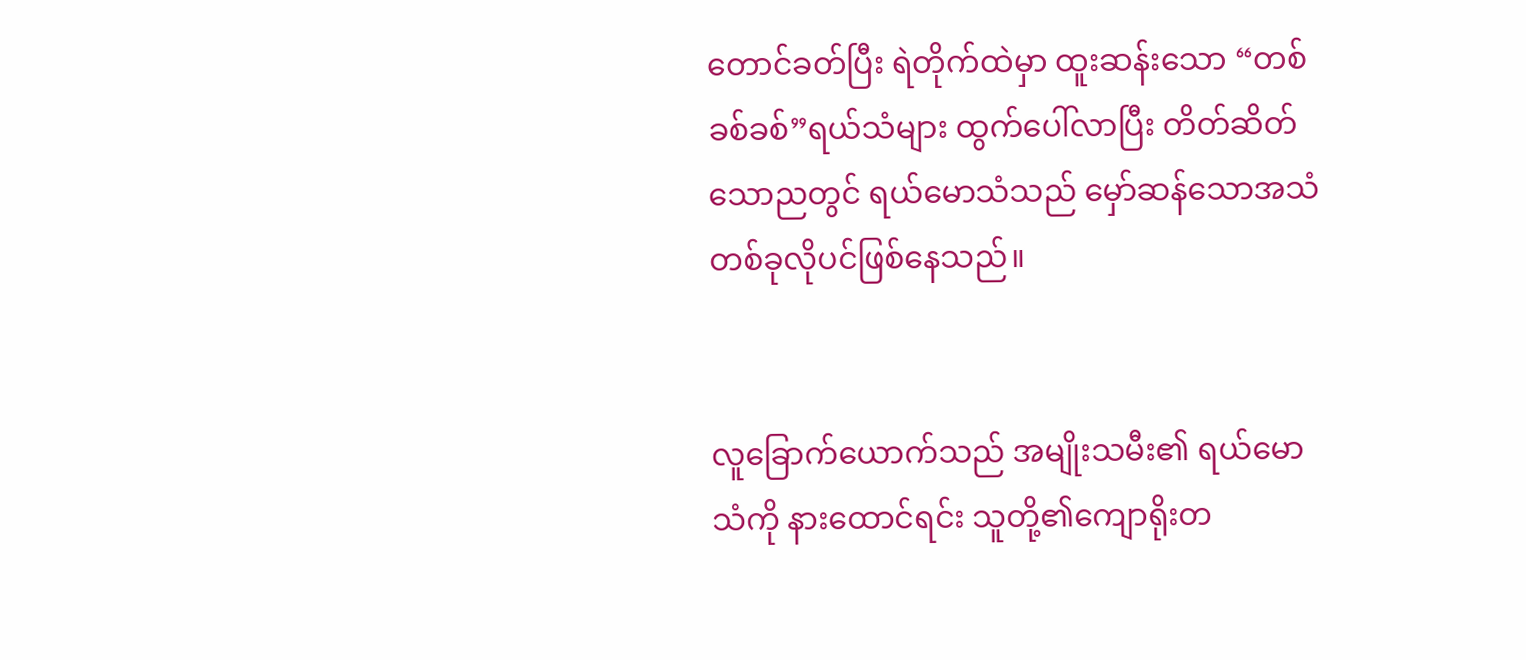တောင်ခတ်ပြီး ရဲတိုက်ထဲမှာ ထူးဆန်းသော “တစ်ခစ်ခစ်”ရယ်သံများ ထွက်ပေါ်လာပြီး တိတ်ဆိတ်သောညတွင် ရယ်မောသံသည် မှော်ဆန်သောအသံတစ်ခုလိုပင်ဖြစ်နေသည်။


လူခြောက်ယောက်သည် အမျိုးသမီး၏ ရယ်မောသံကို နားထောင်ရင်း သူတို့၏ကျောရိုးတ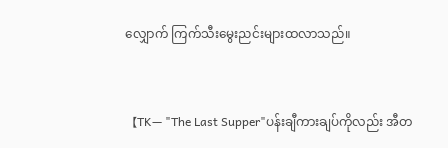လျှောက် ကြက်သီးမွေးညင်းများထလာသည်။


【TK— "The Last Supper"ပန်းချီကားချပ်ကိုလည်း အီတ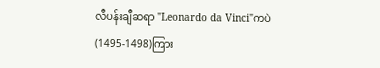လီပန်းချီဆရာ "Leonardo da Vinci"ကပဲ (1495-1498)ကြား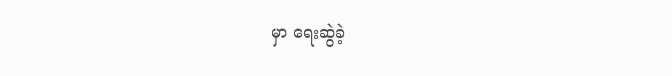မှာ ရေးဆွဲခဲ့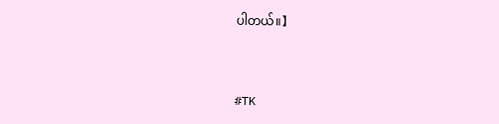ပါတယ်။】


#TK